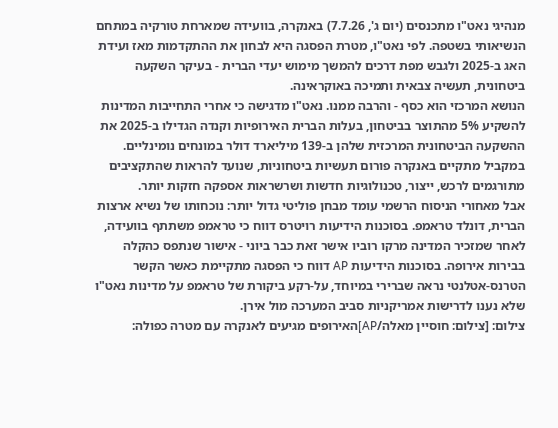מנהיגי נאט"ו מתכנסים (יום ג', 7.7.26) באנקרה, בוועידה שמארחת טורקיה במתחם הנשיאותי בשטפה. לפי נאט"ו, מטרת הפסגה היא לבחון את ההתקדמות מאז ועידת האג ב-2025 ולגבש מפת דרכים להמשך מימוש יעדי הברית - בעיקר השקעה ביטחונית, תעשיה צבאית ותמיכה באוקראינה.
הנושא המרכזי הוא כסף - והרבה ממנו. נאט"ו מדגישה כי אחרי התחייבות המדינות להשקיע 5% מהתוצר בביטחון, בעלות הברית האירופיות וקנדה הגדילו ב-2025 את ההשקעה הביטחונית המרכזית שלהן ב-139 מיליארד דולר במונחים נומינליים. במקביל מתקיים באנקרה פורום תעשיות ביטחוניות, שנועד להראות שהתקציבים מתורגמים לרכש, ייצור, טכנולוגיות חדשות ושרשראות אספקה חזקות יותר.
אבל מאחורי הניסוח הרשמי עומד מבחן פוליטי גדול יותר: נוכחותו של נשיא ארצות הברית, דונלד טראמפ. בסוכנות הידיעות רויטרס דווח כי טראמפ משתתף בוועידה, לאחר שמזכיר המדינה מרקו רוביו אישר זאת כבר ביוני - אישור שנתפס כהקלה בבירות אירופה. בסוכנות הידיעות AP דווח כי הפסגה מתקיימת כאשר הקשר הטרנס-אטלנטי נראה שברירי במיוחד, על-רקע ביקורת של טראמפ על מדינות נאט"ו שלא נענו לדרישות אמריקניות סביב המערכה מול אירן.
צילום: [צילום: חוסיין מאלה/AP]האירופים מגיעים לאנקרה עם מטרה כפולה: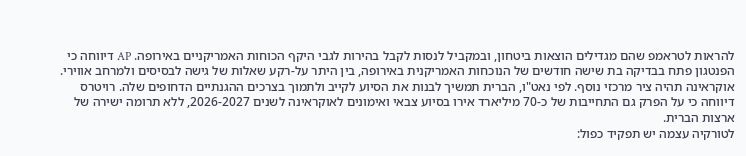להראות לטראמפ שהם מגדילים הוצאות ביטחון, ובמקביל לנסות לקבל בהירות לגבי היקף הכוחות האמריקניים באירופה. AP דיווחה כי הפנטגון פתח בבדיקה בת שישה חודשים של הנוכחות האמריקנית באירופה, בין היתר על-רקע שאלות של גישה לבסיסים ולמרחב אווירי.
אוקראינה תהיה ציר מרכזי נוסף. לפי נאט"ו, הברית תמשיך לבנות את הסיוע לקייב ולתמוך בצרכים ההגנתיים הדחופים שלה. רויטרס דיווחה כי על הפרק גם התחייבות של כ-70 מיליארד אירו בסיוע צבאי ואימונים לאוקראינה לשנים 2026-2027, ללא תרומה ישירה של ארצות הברית.
לטורקיה עצמה יש תפקיד כפול: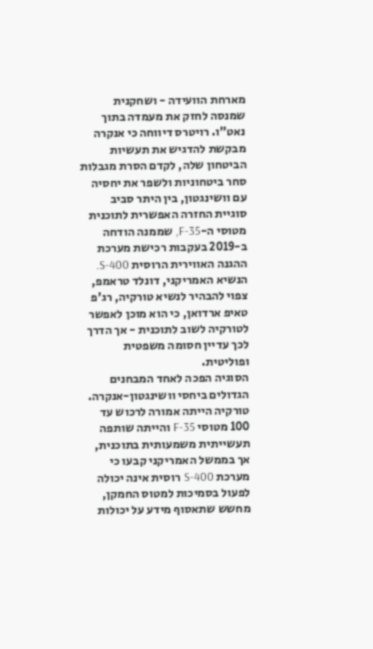מארחת הוועידה - ושחקנית שמנסה לחזק את מעמדה בתוך נאט"ו. רויטרס דיווחה כי אנקרה מבקשת להדגיש את תעשיות הביטחון שלה, לקדם הסרת מגבלות סחר ביטחוניות ולשפר את יחסיה עם וושינגטון, בין היתר סביב סוגיית החזרה האפשרית לתוכנית מטוסי ה-F-35, שממנה הודחה ב-2019 בעקבות רכישת מערכת ההגנה האווירית הרוסית S-400.
הנשיא האמריקני, דונלד טראמפ, צפוי להבהיר לנשיא טורקיה, רג'פ טאיפ ארדואן, כי הוא מוכן לאפשר לטורקיה לשוב לתוכנית - אך הדרך לכך עדיין חסומה משפטית ופוליטית.
הסוגיה הפכה לאחד המבחנים הגדולים ביחסי וושינגטון-אנקרה. טורקיה הייתה אמורה לרכוש עד 100 מטוסי F-35 והייתה שותפה תעשייתית משמעותית בתוכנית, אך בממשל האמריקני קבעו כי מערכת S-400 רוסית אינה יכולה לפעול בסמיכות למטוס החמקן, מחשש שתאסוף מידע על יכולות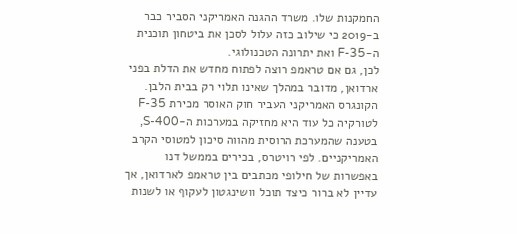החמקנות שלו. משרד ההגנה האמריקני הסביר כבר ב-2019 כי שילוב כזה עלול לסכן את ביטחון תוכנית ה-F-35 ואת יתרונה הטכנולוגי.
לכן, גם אם טראמפ רוצה לפתוח מחדש את הדלת בפני ארדואן, מדובר במהלך שאינו תלוי רק בבית הלבן. הקונגרס האמריקני העביר חוק האוסר מכירת F-35 לטורקיה כל עוד היא מחזיקה במערכות ה-S-400, בטענה שהמערכת הרוסית מהווה סיכון למטוסי הקרב האמריקניים. לפי רויטרס, בכירים בממשל דנו באפשרות של חילופי מכתבים בין טראמפ לארדואן, אך עדיין לא ברור כיצד תוכל וושינגטון לעקוף או לשנות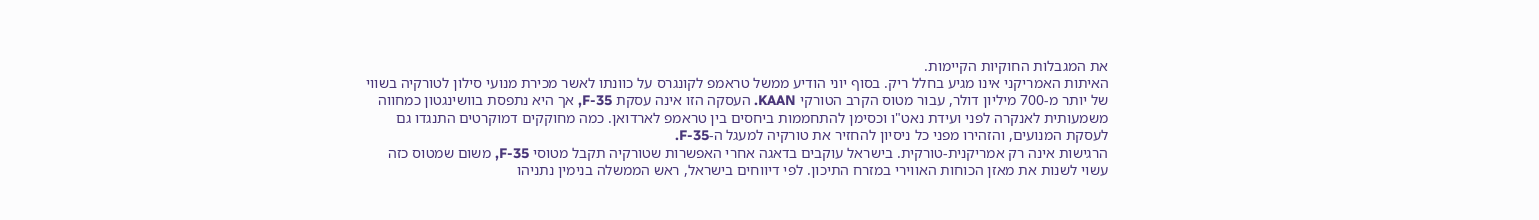את המגבלות החוקיות הקיימות.
האיתות האמריקני אינו מגיע בחלל ריק. בסוף יוני הודיע ממשל טראמפ לקונגרס על כוונתו לאשר מכירת מנועי סילון לטורקיה בשווי של יותר מ-700 מיליון דולר, עבור מטוס הקרב הטורקי KAAN. העסקה הזו אינה עסקת F-35, אך היא נתפסת בוושינגטון כמחווה משמעותית לאנקרה לפני ועידת נאט"ו וכסימן להתחממות ביחסים בין טראמפ לארדואן. כמה מחוקקים דמוקרטים התנגדו גם לעסקת המנועים, והזהירו מפני כל ניסיון להחזיר את טורקיה למעגל ה-F-35.
הרגישות אינה רק אמריקנית-טורקית. בישראל עוקבים בדאגה אחרי האפשרות שטורקיה תקבל מטוסי F-35, משום שמטוס כזה עשוי לשנות את מאזן הכוחות האווירי במזרח התיכון. לפי דיווחים בישראל, ראש הממשלה בנימין נתניהו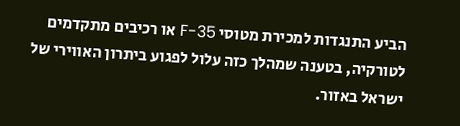הביע התנגדות למכירת מטוסי F-35 או רכיבים מתקדמים לטורקיה, בטענה שמהלך כזה עלול לפגוע ביתרון האווירי של ישראל באזור.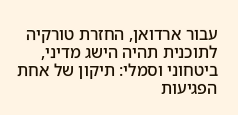עבור ארדואן, החזרת טורקיה לתוכנית תהיה הישג מדיני, ביטחוני וסמלי: תיקון של אחת הפגיעות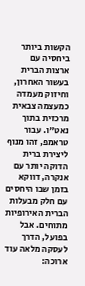הקשות ביותר ביחסיה עם ארצות הברית בעשור האחרון, וחיזוק מעמדה כמעצמה צבאית מרכזית בתוך נאט"ו. עבור טראמפ, זהו מנוף ליצירת ברית הדוקה יותר עם אנקרה, דווקא בזמן שבו היחסים עם חלק מבעלות הברית האירופיות מתוחים. אבל בפועל, הדרך לעסקה מלאה עוד ארוכה: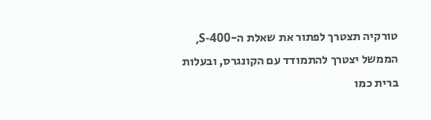טורקיה תצטרך לפתור את שאלת ה-S-400, הממשל יצטרך להתמודד עם הקונגרס, ובעלות ברית כמו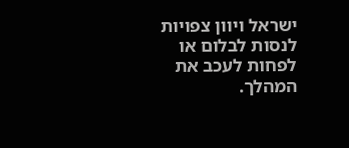ישראל ויוון צפויות לנסות לבלום או לפחות לעכב את המהלך.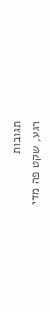תגובות
רגע, שקט פה מדי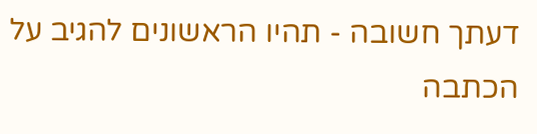דעתך חשובה - תהיו הראשונים להגיב על הכתבה